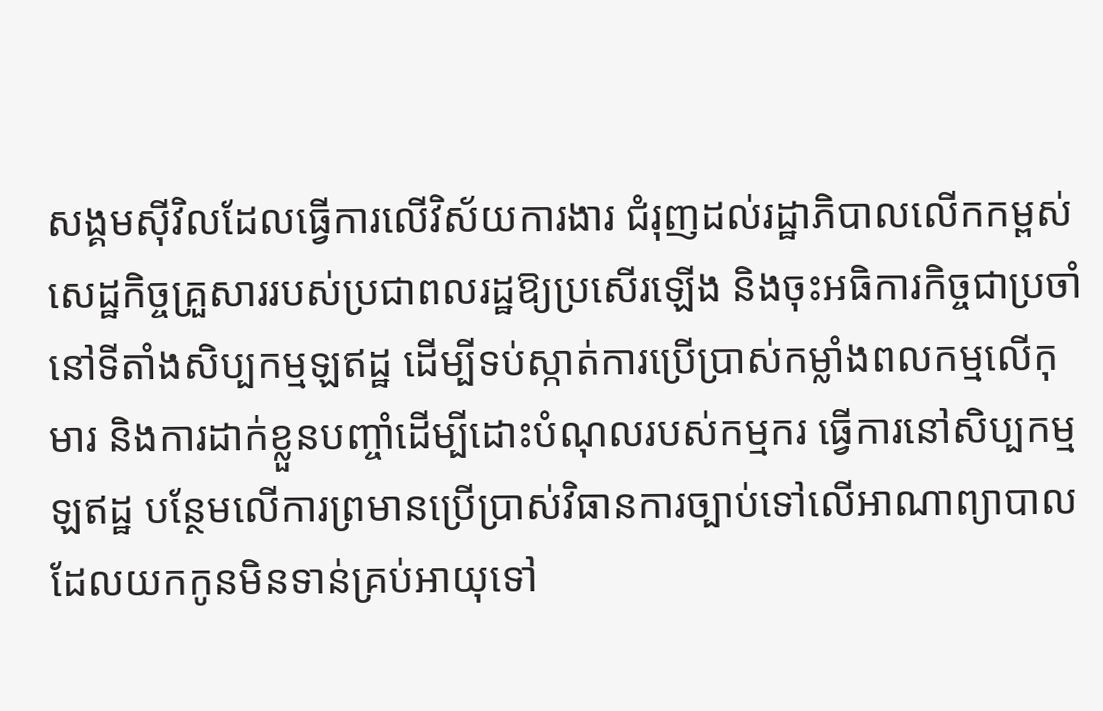សង្គមស៊ីវិលដែលធ្វើការលើវិស័យការងារ ជំរុញដល់រដ្ឋាភិបាលលើកកម្ពស់សេដ្ឋកិច្ចគ្រួសាររបស់ប្រជាពលរដ្ឋឱ្យប្រសើរឡើង និងចុះអធិការកិច្ចជាប្រចាំនៅទីតាំងសិប្បកម្មឡឥដ្ឋ ដើម្បីទប់ស្កាត់ការប្រើប្រាស់កម្លាំងពលកម្មលើកុមារ និងការដាក់ខ្លួនបញ្ចាំដើម្បីដោះបំណុលរបស់កម្មករ ធ្វើការនៅសិប្បកម្មឡឥដ្ឋ បន្ថែមលើការព្រមានប្រើប្រាស់វិធានការច្បាប់ទៅលើអាណាព្យាបាល ដែលយកកូនមិនទាន់គ្រប់អាយុទៅ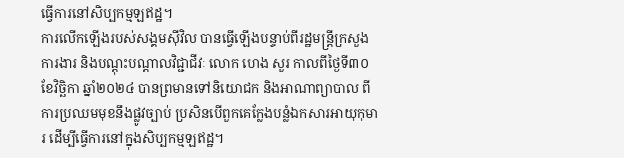ធ្វើការនៅសិប្បកម្មឡឥដ្ឋ។
ការលើកឡើងរបស់សង្គមស៊ីវិល បានធ្វើឡើងបន្ទាប់ពីរដ្ឋមន្ត្រីក្រសួងការងារ និងបណ្តុះបណ្តាលវិជ្ជាជីវៈ លោក ហេង សួរ កាលពីថ្ងៃទី៣០ ខែវិច្ឆិកា ឆ្នាំ២០២៤ បានព្រមានទៅនិយោជក និងអាណាព្យាបាល ពីការប្រឈមមុខនឹងផ្លូវច្បាប់ ប្រសិនបើពួកគេក្លែងបន្លំឯកសារអាយុកុមារ ដើម្បីធ្វើការនៅក្នុងសិប្បកម្មឡឥដ្ឋ។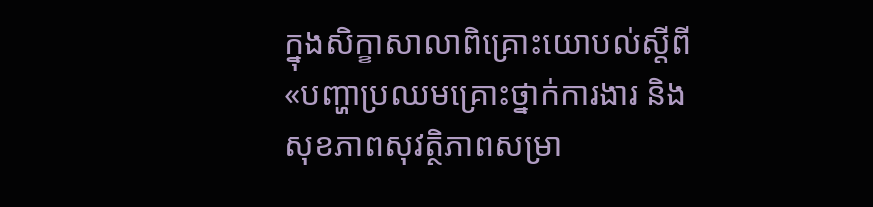ក្នុងសិក្ខាសាលាពិគ្រោះយោបល់ស្តីពី «បញ្ហាប្រឈមគ្រោះថ្នាក់ការងារ និងសុខភាពសុវត្ថិភាពសម្រា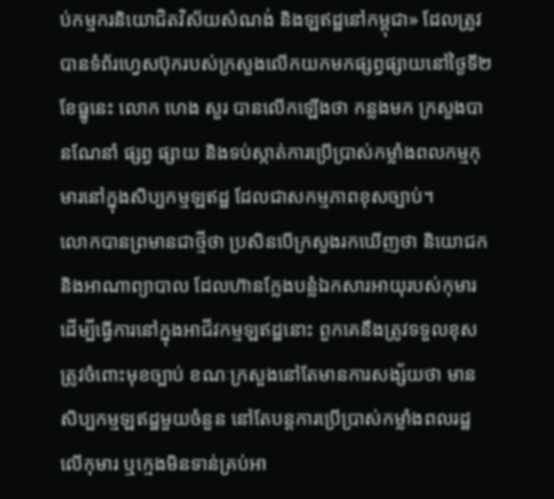ប់កម្មករនិយោជិតវិស័យសំណង់ និងឡឥដ្ឋនៅកម្ពុជា» ដែលត្រូវបានទំព័រហ្វេសប៊ុករបស់ក្រសួងលើកយកមកផ្សព្វផ្សាយនៅថ្ងៃទី២ ខែធ្នូនេះ លោក ហេង សួរ បានលើកឡើងថា កន្លងមក ក្រសួងបានណែនាំ ផ្សព្វ ផ្សាយ និងទប់ស្កាត់ការប្រើប្រាស់កម្លាំងពលកម្មកុមារនៅក្នុងសិប្បកម្មឡឥដ្ឋ ដែលជាសកម្មភាពខុសច្បាប់។
លោកបានព្រមានជាថ្មីថា ប្រសិនបើក្រសួងរកឃើញថា និយោជក និងអាណាព្យាបាល ដែលហ៊ានក្លែងបន្លំឯកសារអាយុរបស់កុមារ ដើម្បីធ្វើការនៅក្នុងអាជីវកម្មឡឥដ្ឋនោះ ពួកគេនឹងត្រូវទទួលខុសត្រូវចំពោះមុខច្បាប់ ខណៈក្រសួងនៅតែមានការសង្ស័យថា មានសិប្បកម្មឡឥដ្ឋមួយចំនួន នៅតែបន្តការប្រើប្រាស់កម្លាំងពលរដ្ឋលើកុមារ ឬក្មេងមិនទាន់គ្រប់អា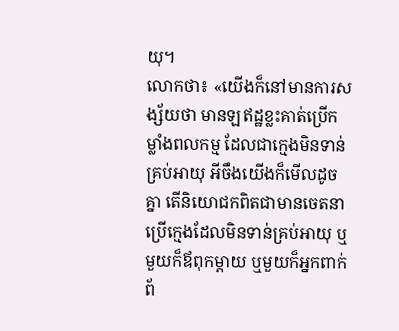យុ។
លោកថា៖ «យើងក៏នៅមានការសង្ស័យថា មានឡឥដ្ឋខ្លះគាត់ប្រើកម្លាំងពលកម្ម ដែលជាក្មេងមិនទាន់គ្រប់អាយុ អីចឹងយើងក៏មើលដូចគ្នា តើនិយោជកពិតជាមានចេតនាប្រើក្មេងដែលមិនទាន់គ្រប់អាយុ ឬមួយក៏ឪពុកម្តាយ ឬមួយក៏អ្នកពាក់ព័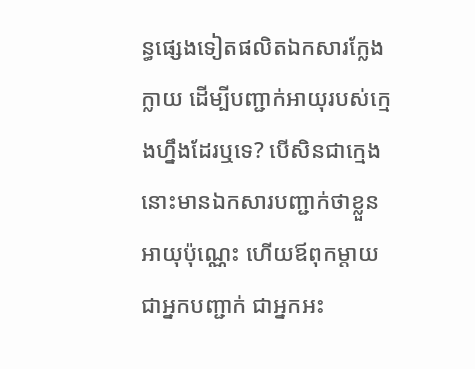ន្ធផ្សេងទៀតផលិតឯកសារក្លែងក្លាយ ដើម្បីបញ្ជាក់អាយុរបស់ក្មេងហ្នឹងដែរឬទេ? បើសិនជាក្មេងនោះមានឯកសារបញ្ជាក់ថាខ្លួនអាយុប៉ុណ្ណេះ ហើយឪពុកម្តាយជាអ្នកបញ្ជាក់ ជាអ្នកអះ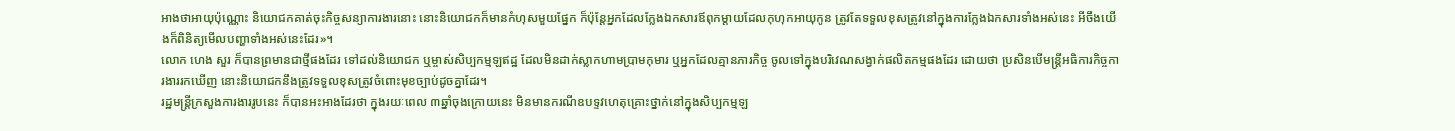អាងថាអាយុប៉ុណ្ណោះ និយោជកគាត់ចុះកិច្ចសន្យាការងារនោះ នោះនិយោជកក៏មានកំហុសមួយផ្នែក ក៏ប៉ុន្តែអ្នកដែលក្លែងឯកសារឪពុកម្តាយដែលកុហុកអាយុកូន ត្រូវតែទទួលខុសត្រូវនៅក្នុងការក្លែងឯកសារទាំងអស់នេះ អីចឹងយើងក៏ពិនិត្យមើលបញ្ហាទាំងអស់នេះដែរ»។
លោក ហេង សួរ ក៏បានព្រមានជាថ្មីផងដែរ ទៅដល់និយោជក ឬម្ចាស់សិប្បកម្មឡឥដ្ឋ ដែលមិនដាក់ស្លាកហាមប្រាមកុមារ ឬអ្នកដែលគ្មានភារកិច្ច ចូលទៅក្នុងបរិវេណសង្វាក់ផលិតកម្មផងដែរ ដោយថា ប្រសិនបើមន្រ្តីអធិការកិច្ចការងាររកឃើញ នោះនិយោជកនឹងត្រូវទទួលខុសត្រូវចំពោះមុខច្បាប់ដូចគ្នាដែរ។
រដ្ឋមន្ត្រីក្រសួងការងាររូបនេះ ក៏បានអះអាងដែរថា ក្នុងរយៈពេល ៣ឆ្នាំចុងក្រោយនេះ មិនមានករណីឧបទ្ទវហេតុគ្រោះថ្នាក់នៅក្នុងសិប្បកម្មឡ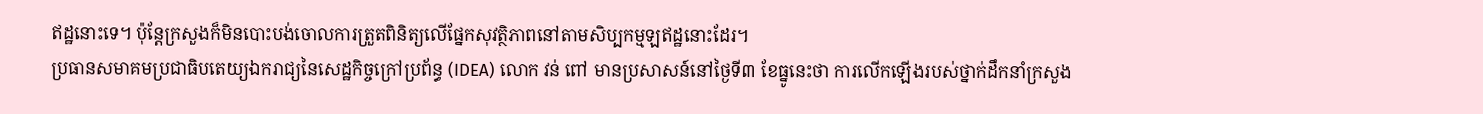ឥដ្ឋនោះទេ។ ប៉ុន្តែក្រសួងក៏មិនបោះបង់ចោលការត្រួតពិនិត្យលើផ្នែកសុវត្ថិភាពនៅតាមសិប្បកម្មឡឥដ្ឋនោះដែរ។
ប្រធានសមាគមប្រជាធិបតេយ្យឯករាជ្យនៃសេដ្ឋកិច្ចក្រៅប្រព័ន្ធ (IDEA) លោក វន់ ពៅ មានប្រសាសន៍នៅថ្ងៃទី៣ ខែធ្នូនេះថា ការលើកឡើងរបស់ថ្នាក់ដឹកនាំក្រសួង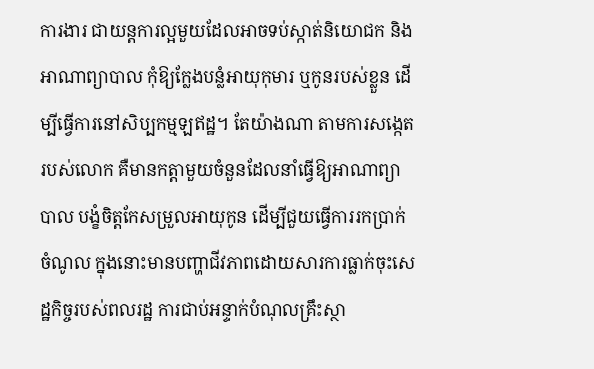ការងារ ជាយន្តការល្អមួយដែលអាចទប់ស្កាត់និយោជក និងអាណាព្យាបាល កុំឱ្យក្លែងបន្លំអាយុកុមារ ឬកូនរបស់ខ្លួន ដើម្បីធ្វើការនៅសិប្បកម្មឡឥដ្ឋ។ តែយ៉ាងណា តាមការសង្កេតរបស់លោក គឺមានកត្តាមួយចំនួនដែលនាំធ្វើឱ្យអាណាព្យាបាល បង្ខំចិត្តកែសម្រួលអាយុកូន ដើម្បីជួយធ្វើការរកប្រាក់ចំណូល ក្នុងនោះមានបញ្ហាជីវភាពដោយសារការធ្លាក់ចុះសេដ្ឋកិច្ចរបស់ពលរដ្ឋ ការជាប់អន្ទាក់បំណុលគ្រឹះស្ថា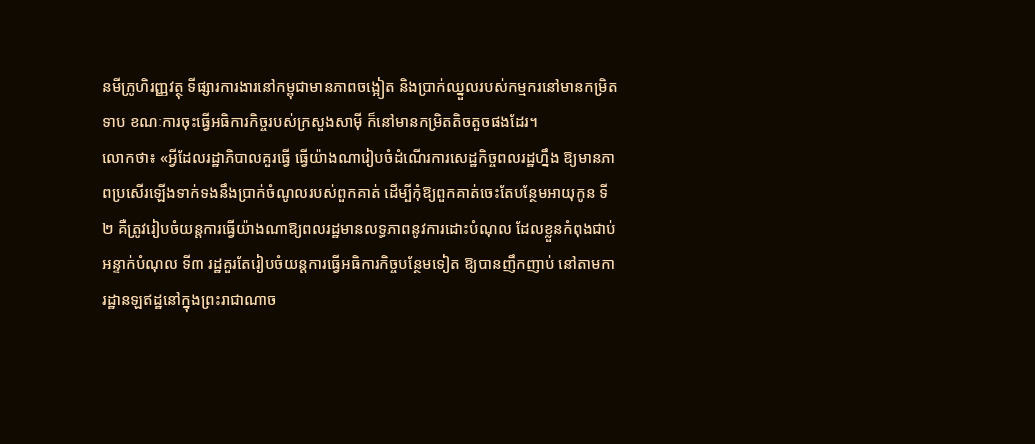នមីក្រូហិរញ្ញវត្ថុ ទីផ្សារការងារនៅកម្ពុជាមានភាពចង្អៀត និងប្រាក់ឈ្នួលរបស់កម្មករនៅមានកម្រិតទាប ខណៈការចុះធ្វើអធិការកិច្ចរបស់ក្រសួងសាម៉ី ក៏នៅមានកម្រិតតិចតួចផងដែរ។
លោកថា៖ «អ្វីដែលរដ្ឋាភិបាលគួរធ្វើ ធ្វើយ៉ាងណារៀបចំដំណើរការសេដ្ឋកិច្ចពលរដ្ឋហ្នឹង ឱ្យមានភាពប្រសើរឡើងទាក់ទងនឹងប្រាក់ចំណូលរបស់ពួកគាត់ ដើម្បីកុំឱ្យពួកគាត់ចេះតែបន្ថែមអាយុកូន ទី២ គឺត្រូវរៀបចំយន្តការធ្វើយ៉ាងណាឱ្យពលរដ្ឋមានលទ្ធភាពនូវការដោះបំណុល ដែលខ្លួនកំពុងជាប់អន្ទាក់បំណុល ទី៣ រដ្ឋគួរតែរៀបចំយន្តការធ្វើអធិការកិច្ចបន្ថែមទៀត ឱ្យបានញឹកញាប់ នៅតាមការដ្ឋានឡឥដ្ឋនៅក្នុងព្រះរាជាណាច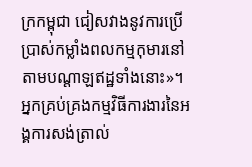ក្រកម្ពុជា ជៀសវាងនូវការប្រើប្រាស់កម្លាំងពលកម្មកុមារនៅតាមបណ្តាឡឥដ្ឋទាំងនោះ»។
អ្នកគ្រប់គ្រងកម្មវិធីការងារនៃអង្គការសង់ត្រាល់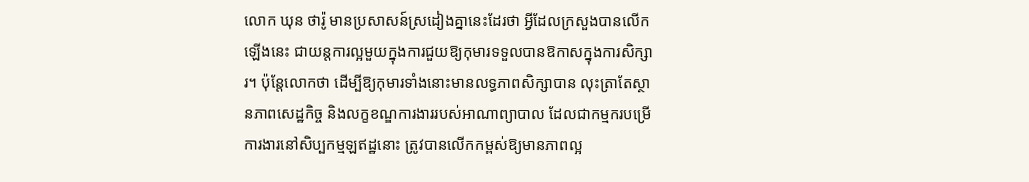លោក ឃុន ថារ៉ូ មានប្រសាសន៍ស្រដៀងគ្នានេះដែរថា អ្វីដែលក្រសួងបានលើកឡើងនេះ ជាយន្តការល្អមួយក្នុងការជួយឱ្យកុមារទទួលបានឱកាសក្នុងការសិក្សារ។ ប៉ុន្តែលោកថា ដើម្បីឱ្យកុមារទាំងនោះមានលទ្ធភាពសិក្សាបាន លុះត្រាតែស្ថានភាពសេដ្ឋកិច្ច និងលក្ខខណ្ឌការងាររបស់អាណាព្យាបាល ដែលជាកម្មករបម្រើការងារនៅសិប្បកម្មឡឥដ្ឋនោះ ត្រូវបានលើកកម្ពស់ឱ្យមានភាពល្អ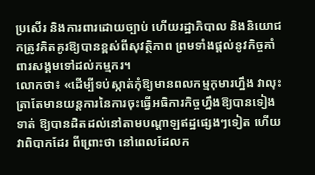ប្រសើរ និងការពារដោយច្បាប់ ហើយរដ្ឋាភិបាល និងនិយោជកត្រូវគិតគូរឱ្យបានខ្ពស់ពីសុវត្ថិភាព ព្រមទាំងផ្តល់នូវកិច្ចគាំពារសង្គមទៅដល់កម្មករ។
លោកថា៖ «ដើម្បីទប់ស្កាត់កុំឱ្យមានពលកម្មកុមារហ្នឹង វាលុះត្រាតែមានយន្តការនៃការចុះធ្វើអធិការកិច្ចហ្នឹងឱ្យបានទៀងទាត់ ឱ្យបានដិតដល់នៅតាមបណ្តាឡឥដ្ឋផ្សេងៗទៀត ហើយវាពិបាកដែរ ពីព្រោះថា នៅពេលដែលក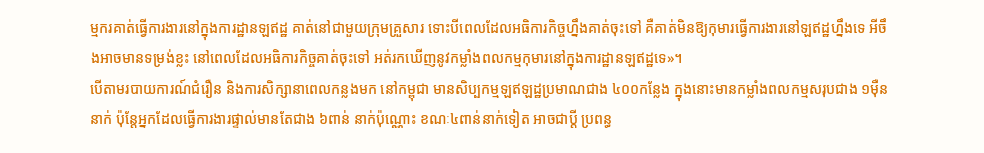ម្មករគាត់ធ្វើការងារនៅក្នុងការដ្ឋានឡឥដ្ឋ គាត់នៅជាមួយក្រុមគ្រួសារ ទោះបីពេលដែលអធិការកិច្ចហ្នឹងគាត់ចុះទៅ គឺគាត់មិនឱ្យកុមារធ្វើការងារនៅឡឥដ្ឋហ្នឹងទេ អីចឹងអាចមានទម្រង់ខ្លះ នៅពេលដែលអធិការកិច្ចគាត់ចុះទៅ អត់រកឃើញនូវកម្លាំងពលកម្មកុមារនៅក្នុងការដ្ឋានឡឥដ្ឋទេ»។
បើតាមរបាយការណ៍ជំរឿន និងការសិក្សានាពេលកន្លងមក នៅកម្ពុជា មានសិប្បកម្មឡឥឡដ្ឋប្រមាណជាង ៤០០កន្លែង ក្នុងនោះមានកម្លាំងពលកម្មសរុបជាង ១ម៉ឺននាក់ ប៉ុន្តែអ្នកដែលធ្វើការងារផ្ទាល់មានតែជាង ៦ពាន់ នាក់ប៉ុណ្ណោះ ខណៈ៤ពាន់នាក់ទៀត អាចជាប្តី ប្រពន្ធ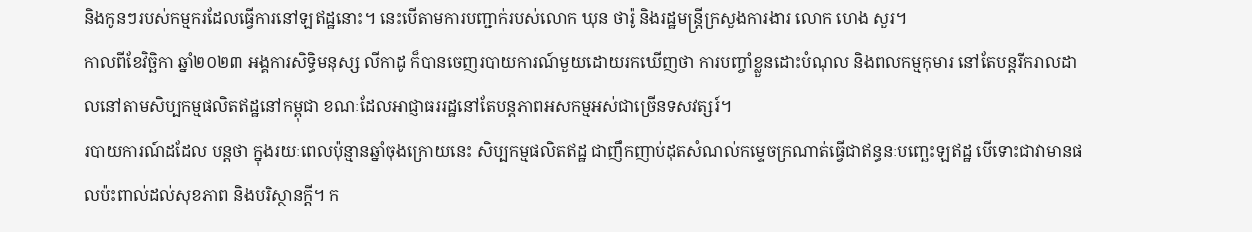និងកូនៗរបស់កម្មករដែលធ្វើការនៅឡឥដ្ឋនោះ។ នេះបើតាមការបញ្ជាក់របស់លោក ឃុន ថារ៉ូ និងរដ្ឋមន្ត្រីក្រសួងការងារ លោក ហេង សួរ។
កាលពីខែវិច្ឆិកា ឆ្នាំ២០២៣ អង្គការសិទ្ធិមនុស្ស លីកាដូ ក៏បានចេញរបាយការណ៍មួយដោយរកឃើញថា ការបញ្ចាំខ្លួនដោះបំណុល និងពលកម្មកុមារ នៅតែបន្តរីករាលដាលនៅតាមសិប្បកម្មផលិតឥដ្ឋនៅកម្ពុជា ខណៈដែលអាជ្ញាធររដ្ឋនៅតែបន្តភាពអសកម្មអស់ជាច្រើនទសវត្សរ៍។
របាយការណ៍ដដែល បន្តថា ក្នុងរយៈពេលប៉ុន្មានឆ្នាំចុងក្រោយនេះ សិប្បកម្មផលិតឥដ្ឋ ជាញឹកញាប់ដុតសំណល់កម្ទេចក្រណាត់ធ្វើជាឥន្ធនៈបញ្ឆេះឡឥដ្ឋ បើទោះជាវាមានផលប៉ះពាល់ដល់សុខភាព និងបរិស្ថានក្តី។ ក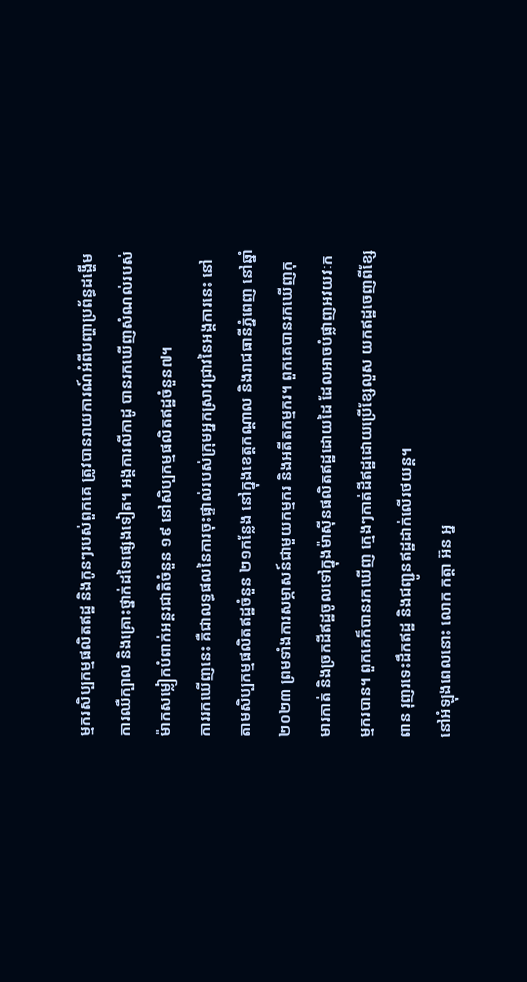ម្មករសិប្បកម្មផលិតឥដ្ឋ និងកូនៗរបស់ពួកគេ ត្រូវបានរាយការណ៍អំពីបញ្ហាប្រព័ន្ធដង្ហើម ការឈឺក្បាល និងគ្រោះថ្នាក់ដទៃផ្សេងទៀត។ អង្គការលីកាដូ បានរកឃើញសំណល់របស់ម៉ាកសម្លៀកបំពាក់អន្តរជាតិចំនួន ១៩ នៅសិប្បកម្មផលិតឥដ្ឋចំនួន៧។
ការរកឃើញនេះ គឺជាលទ្ធផលនៃការចុះផ្ទាល់របស់ក្រុមអ្នកស្រាវជ្រាវនៃអង្គការនេះ នៅតាមសិប្បកម្មផលិតឥដ្ឋចំនួន ២១កន្លែង នៅក្នុងខេត្តកណ្តាល និងរាជធានីភ្នំពេញ នៅឆ្នាំ២០២៣ ព្រមទាំងការសម្ភាសន៍ជាមួយកម្មករ និងអតីតកម្មករ។ ពួកគេបានរកឃើញកុមារកាត់ និងច្រកដីឥដ្ឋចូលទៅក្នុងម៉ាស៊ីនផលិតឥដ្ឋដោយដៃ ដែលអាចបំផ្លាញអវយវៈកម្មករបាន។ ពួកគេក៏បានរកឃើញ ក្មេងៗកាត់ដីឥដ្ឋដោយប្រើខ្សែលួស យកឥដ្ឋចេញពីខ្សែពាន រុញរទេះដឹកឥដ្ឋ និងជញ្ជូនឥដ្ឋដាក់លើរថយន្ត។
នៅអំឡុងពេលនោះ លោក កត្តា អ៊ន អ្ន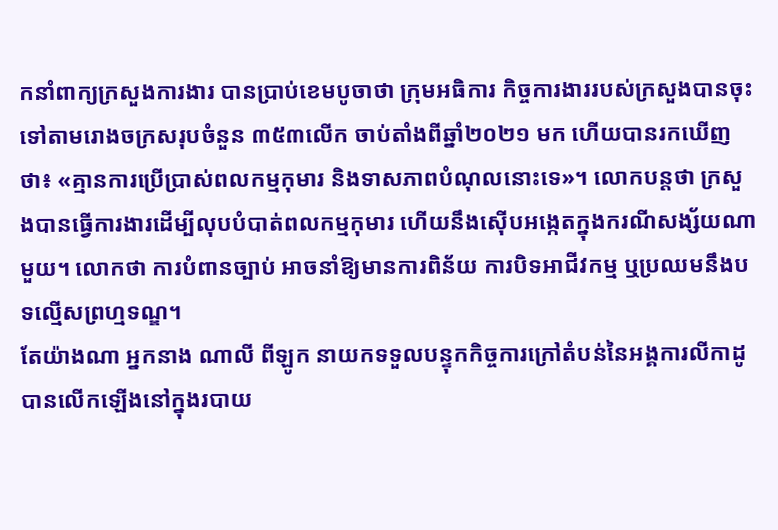កនាំពាក្យក្រសួងការងារ បានប្រាប់ខេមបូចាថា ក្រុមអធិការ កិច្ចការងាររបស់ក្រសួងបានចុះទៅតាមរោងចក្រសរុបចំនួន ៣៥៣លើក ចាប់តាំងពីឆ្នាំ២០២១ មក ហើយបានរកឃើញថា៖ «គ្មានការប្រើប្រាស់ពលកម្មកុមារ និងទាសភាពបំណុលនោះទេ»។ លោកបន្តថា ក្រសួងបានធ្វើការងារដើម្បីលុបបំបាត់ពលកម្មកុមារ ហើយនឹងស៊ើបអង្កេតក្នុងករណីសង្ស័យណាមួយ។ លោកថា ការបំពានច្បាប់ អាចនាំឱ្យមានការពិន័យ ការបិទអាជីវកម្ម ឬប្រឈមនឹងបទល្មើសព្រហ្មទណ្ឌ។
តែយ៉ាងណា អ្នកនាង ណាលី ពីឡូក នាយកទទួលបន្ទុកកិច្ចការក្រៅតំបន់នៃអង្គការលីកាដូ បានលើកឡើងនៅក្នុងរបាយ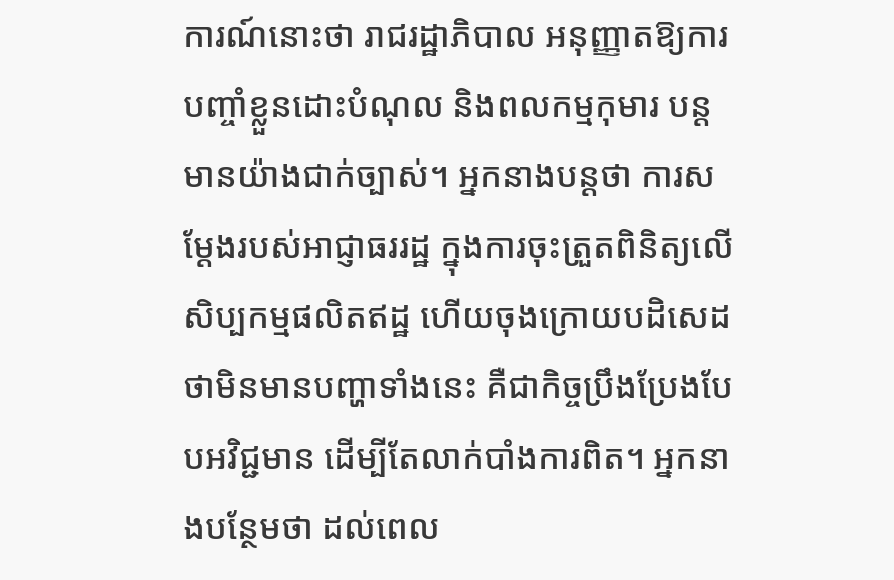ការណ៍នោះថា រាជរដ្ឋាភិបាល អនុញ្ញាតឱ្យការបញ្ចាំខ្លួនដោះបំណុល និងពលកម្មកុមារ បន្តមានយ៉ាងជាក់ច្បាស់។ អ្នកនាងបន្តថា ការសម្តែងរបស់អាជ្ញាធររដ្ឋ ក្នុងការចុះត្រួតពិនិត្យលើសិប្បកម្មផលិតឥដ្ឋ ហើយចុងក្រោយបដិសេដថាមិនមានបញ្ហាទាំងនេះ គឺជាកិច្ចប្រឹងប្រែងបែបអវិជ្ជមាន ដើម្បីតែលាក់បាំងការពិត។ អ្នកនាងបន្ថែមថា ដល់ពេល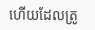ហើយដែលត្រូ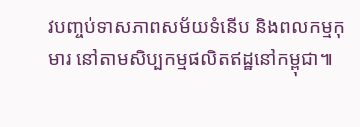វបញ្ចប់ទាសភាពសម័យទំនើប និងពលកម្មកុមារ នៅតាមសិប្បកម្មផលិតឥដ្ឋនៅកម្ពុជា៕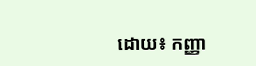ដោយ៖ កញ្ញា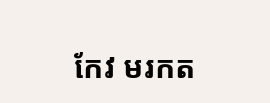កែវ មរកត